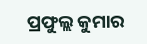ପ୍ରଫୁଲ୍ଲ କୁମାର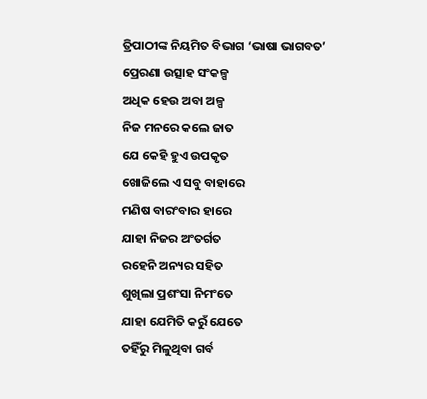ତ୍ରିପାଠୀଙ୍କ ନିୟମିତ ବିଭାଗ ‘ଭାଷା ଭାଗବତ’
ପ୍ରେରଣା ଉତ୍ସାହ ସଂକଳ୍ପ
ଅଧିକ ହେଉ ଅବା ଅଳ୍ପ
ନିଜ ମନରେ କଲେ ଜାତ
ଯେ କେହି ହୁଏ ଉପକୃତ
ଖୋଜିଲେ ଏ ସବୁ ବାହାରେ
ମଣିଷ ବାରଂବାର ହାରେ
ଯାହା ନିଜର ଅଂତର୍ଗତ
ରହେନି ଅନ୍ୟର ସହିତ
ଶୁଖିଲା ପ୍ରଶଂସା ନିମଂତେ
ଯାହା ଯେମିତି କରୁଁ ଯେତେ
ତହିଁରୁ ମିଳୁଥିବା ଗର୍ବ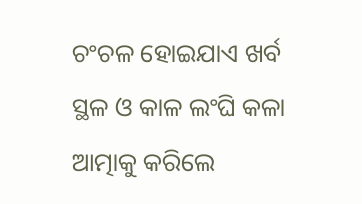ଚଂଚଳ ହୋଇଯାଏ ଖର୍ବ
ସ୍ଥଳ ଓ କାଳ ଲଂଘି କଳା
ଆତ୍ମାକୁ କରିଲେ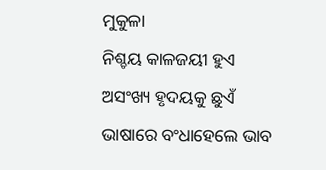ମୁକୁଳା
ନିଶ୍ଚୟ କାଳଜୟୀ ହୁଏ
ଅସଂଖ୍ୟ ହୃଦୟକୁ ଛୁଏଁ
ଭାଷାରେ ବଂଧାହେଲେ ଭାବ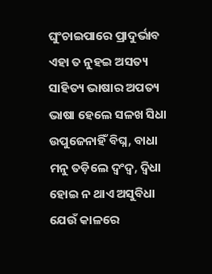ଘୁଂଚାଇପାରେ ପ୍ରାଦୁର୍ଭାବ
ଏହା ତ ନୁହଇ ଅସତ୍ୟ
ସାହିତ୍ୟ ଭାଷାର ଅପତ୍ୟ
ଭାଷା ହେଲେ ସଳଖ ସିଧା
ଉପୁଜେନାହିଁ ବିଘ୍ନ, ବାଧା
ମନୁ ତଡ଼ିଲେ ଦ୍ବଂଦ୍ବ, ଦ୍ବିଧା
ହୋଇ ନ ଥାଏ ଅସୁବିଧା
ଯେଉଁ କାଳରେ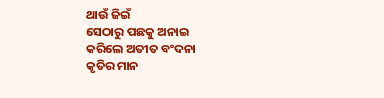ଥାଉଁ ଜିଇଁ
ସେଠାରୁ ପଛକୁ ଅନାଇ
କରିଲେ ଅତୀତ ବଂଦନା
କୃତିର ମାନ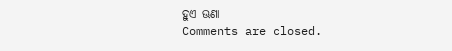ହୁଏ ଊଣା
Comments are closed.